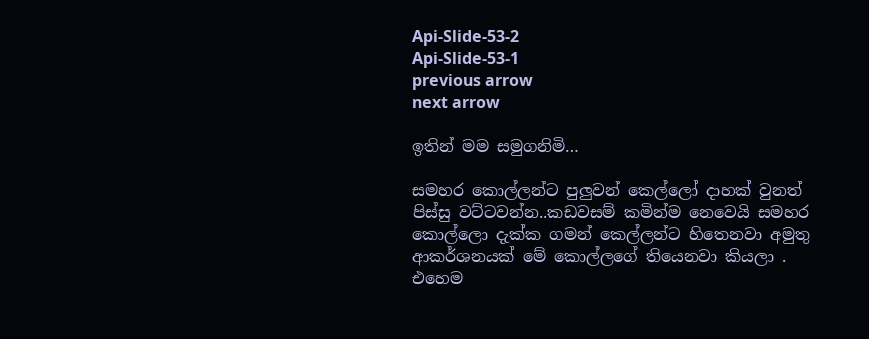Api-Slide-53-2
Api-Slide-53-1
previous arrow
next arrow

ඉතින් මම සමුගනිමි…

සමහර කොල්ලන්ට පුලුවන් කෙල්ලෝ දාහක් වුනත් පිස්සු වට්ටවන්න..කඩවසම් කමින්ම නෙවෙයි සමහර කොල්ලො දැක්ක ගමන් කෙල්ලන්ට හිතෙනවා අමුතු ආකර්ශනයක් මේ කොල්ලගේ තියෙනවා කියලා . එහෙම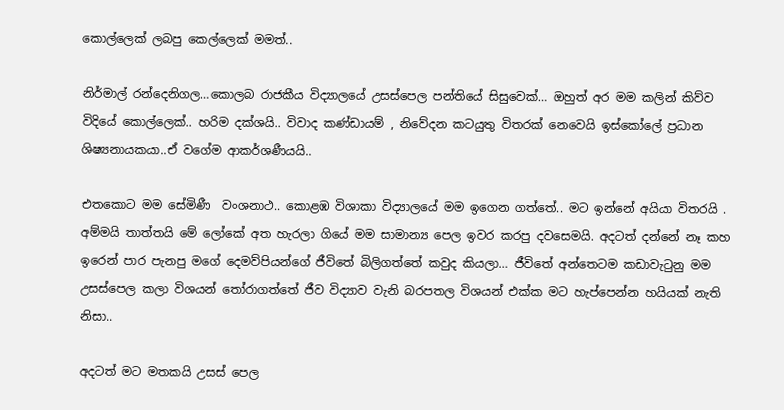කොල්ලෙක් ලබපු කෙල්ලෙක් මමත්..

නිර්මාල් රන්දෙනිගල…කොලබ රාජකීය විද්‍යාලයේ උසස්පෙල පන්තියේ සිසුවෙක්… ඔහුත් අර මම කලින් කිව්ව විදියේ කොල්ලෙක්.. හරිම දක්ශයි.. විවාද කණ්ඩායම් , නිවේදන කටයුතු විතරක් නෙවෙයි ඉස්කෝලේ ප්‍රධාන ශිෂ්‍යනායකයා..ඒ වගේම ආකර්ශණීයයි..

එතකොට මම සේමිණී  වංශනාථ.. කොළඹ විශාකා විද්‍යාලයේ මම ඉගෙන ගත්තේ.. මට ඉන්නේ අයියා විතරයි . අම්මයි තාත්තයි මේ ලෝකේ අත හැරලා ගියේ මම සාමාන්‍ය පෙල ඉවර කරපු දවසෙමයි. අදටත් දන්නේ නෑ කහ ඉරෙන් පාර පැනපු මගේ දෙමව්පියන්ගේ ජීවිතේ බිලිගත්තේ කවුද කියලා… ජීවිතේ අන්තෙටම කඩාවැටුනු මම උසස්පෙල කලා විශයන් තෝරාගත්තේ ජීව විද්‍යාව වැනි බරපතල විශයන් එක්ක මට හැප්පෙන්න හයියක් නැති නිසා..

අදටත් මට මතකයි උසස් පෙල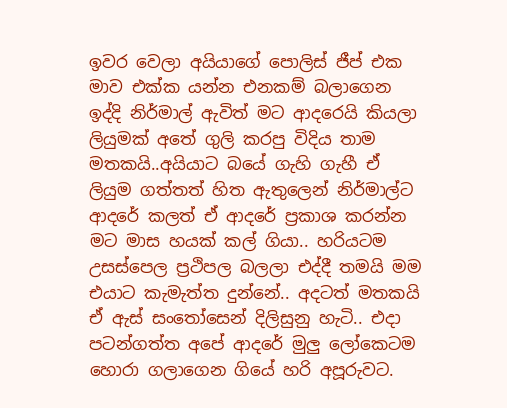ඉවර වෙලා අයියාගේ පොලිස් ජීප් එක මාව එක්ක යන්න එනකම් බලාගෙන ඉද්දි නිර්මාල් ඇවිත් මට ආදරෙයි කියලා ලියුමක් අතේ ගුලි කරපු විදිය තාම මතකයි..අයියාට බයේ ගැහි ගැහී ඒ ලියුම ගත්තත් හිත ඇතුලෙන් නිර්මාල්ට ආදරේ කලත් ඒ ආදරේ ප්‍රකාශ කරන්න මට මාස හයක් කල් ගියා.. හරියටම උසස්පෙල ප්‍රථිපල බලලා එද්දී තමයි මම එයාට කැමැත්ත දුන්නේ.. අදටත් මතකයි ඒ ඇස් සංතෝසෙන් දිලිසුනු හැටි.. එදා පටන්ගත්ත අපේ ආදරේ මුලු ලෝකෙටම හොරා ගලාගෙන ගියේ හරි අපූරුවට.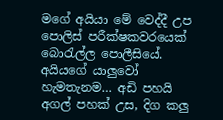මගේ අයියා මේ වෙද්දී උප පොලිස් පරීක්ෂකවරයෙක් බොරැල්ල පොලීසියේ. අයියගේ යාලුවෝ හැමතැනම… අඩි පහයි අගල් පහක් උස, දිග කලු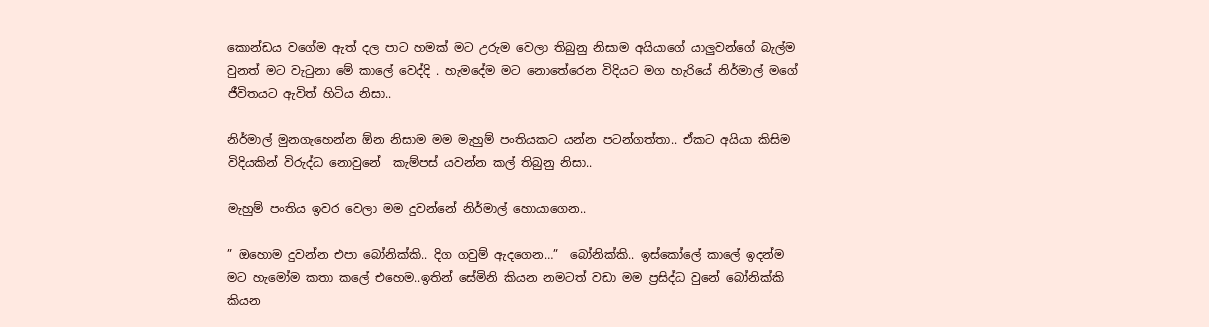කොන්ඩය වගේම ඇත් දල පාට හමක් මට උරුම වෙලා තිබුනු නිසාම අයියාගේ යාලුවන්ගේ බැල්ම වුනත් මට වැටුනා මේ කාලේ වෙද්දි . හැමදේම මට නොතේරෙන විදියට මග හැරියේ නිර්මාල් මගේ ජීවිතයට ඇවිත් හිටිය නිසා..

නිර්මාල් මුනගැහෙන්න ඕන නිසාම මම මැහුම් පංතියකට යන්න පටන්ගත්තා.. ඒකට අයියා කිසිම විදියකින් විරුද්ධ නොවුනේ  කැම්පස් යවන්න කල් තිබුනු නිසා..

මැහුම් පංතිය ඉවර වෙලා මම දුවන්නේ නිර්මාල් හොයාගෙන..

” ඔහොම දුවන්න එපා බෝනික්කි.. දිග ගවුම් ඇදගෙන…”  බෝනික්කි.. ඉස්කෝලේ කාලේ ඉදන්ම මට හැමෝම කතා කලේ එහෙම..ඉතින් සේමිනි කියන නමටත් වඩා මම ප්‍රසිද්ධ වුනේ බෝනික්කි කියන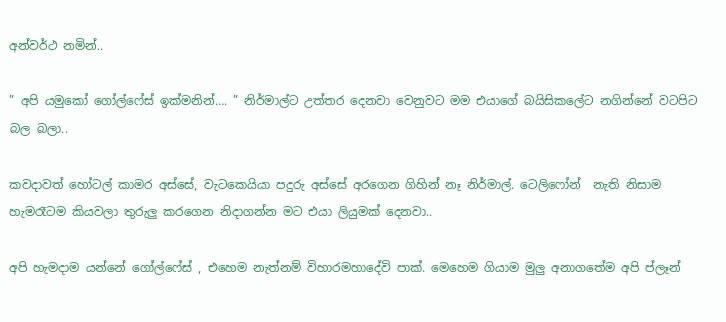අන්වර්ථ නමින්..

” අපි යමුකෝ ගෝල්ෆේස් ඉක්මනින්…. ” නිර්මාල්ට උත්තර දෙනවා වෙනුවට මම එයාගේ බයිසිකලේට නගින්නේ වටපිට බල බලා..

කවදාවත් හෝටල් කාමර අස්සේ, වැටකෙයියා පදුරු අස්සේ අරගෙන ගිහින් නෑ නිර්මාල්. ටෙලිෆෝන්  නැති නිසාම හැමරෑටම කියවලා තුරුලු කරගෙන නිදාගන්න මට එයා ලියුමක් දෙනවා..

අපි හැමදාම යන්නේ ගෝල්ෆේස් , එහෙම නැත්නම් විහාරමහාදේවි පාක්. මෙහෙම ගියාම මුලු අනාගතේම අපි ප්ලෑන්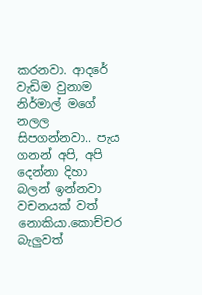කරනවා. ආදරේ වැඩිම වුනාම නිර්මාල් මගේ නලල සිපගන්නවා.. පැය ගනන් අපි, අපි දෙන්නා දිහා බලන් ඉන්නවා වචනයක් වත් නොකියා.කොච්චර බැලුවත්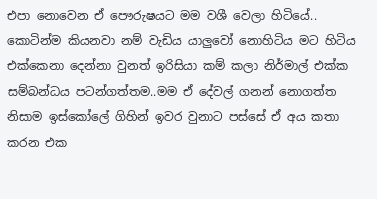එපා නොවෙන ඒ පෞරුෂයට මම වශී වෙලා හිටියේ.. කොටින්ම කියනවා නම් වැඩිය යාලුවෝ නොහිටිය මට හිටිය එක්කෙනා දෙන්නා වුනත් ඉරිසියා කම් කලා නිර්මාල් එක්ක සම්බන්ධය පටන්ගත්තම..මම ඒ දේවල් ගනන් නොගත්ත නිසාම ඉස්කෝලේ ගිහින් ඉවර වුනාට පස්සේ ඒ අය කතා කරන එක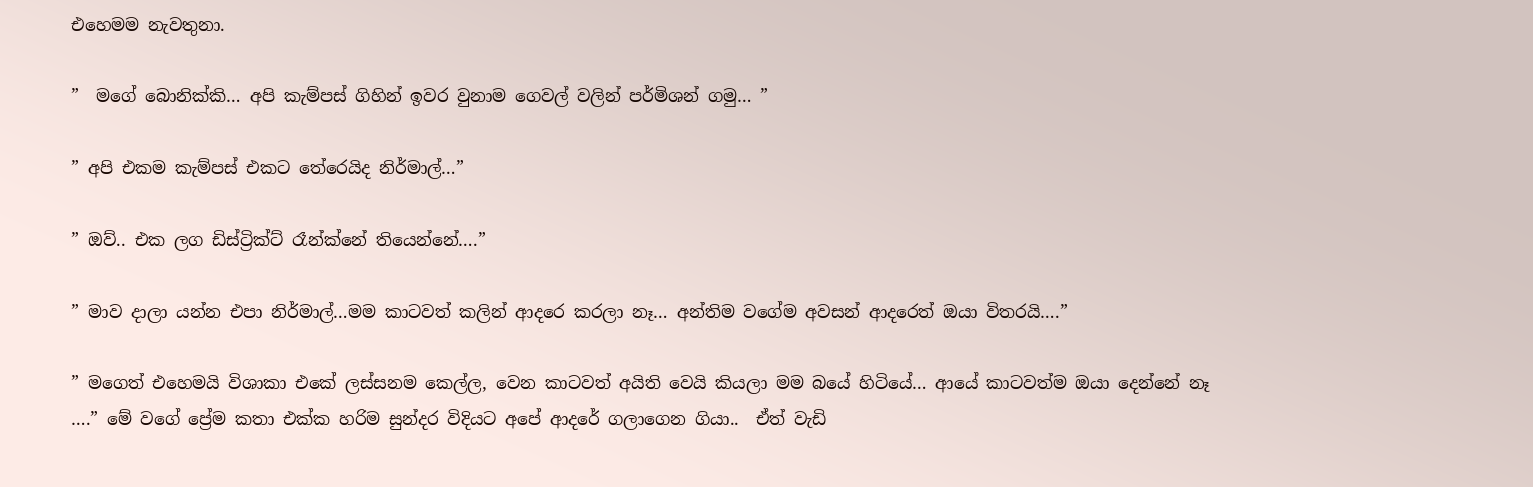එහෙමම නැවතුනා.

”  මගේ බොනික්කි… අපි කැම්පස් ගිහින් ඉවර වුනාම ගෙවල් වලින් පර්මිශන් ගමු… ”

” අපි එකම කැම්පස් එකට තේරෙයිද නිර්මාල්…”

” ඔව්.. එක ලග ඩිස්ට්‍රික්ට් රෑන්ක්නේ තියෙන්නේ….”

” මාව දාලා යන්න එපා නිර්මාල්…මම කාටවත් කලින් ආදරෙ කරලා නෑ… අන්තිම වගේම අවසන් ආදරෙත් ඔයා විතරයි….”

” මගෙත් එහෙමයි විශාකා එකේ ලස්සනම කෙල්ල, වෙන කාටවත් අයිති වෙයි කියලා මම බයේ හිටියේ… ආයේ කාටවත්ම ඔයා දෙන්නේ නෑ  ….” මේ වගේ ප්‍රේම කතා එක්ක හරිම සුන්දර විදියට අපේ ආදරේ ගලාගෙන ගියා..  ඒත් වැඩි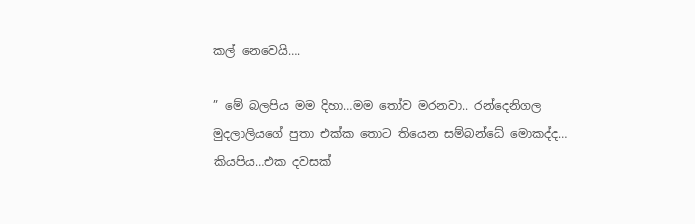කල් නෙවෙයි….

” මේ බලපිය මම දිහා…මම තෝව මරනවා.. රන්දෙනිගල මුදලාලියගේ පුතා එක්ක තොට තියෙන සම්බන්ධේ මොකද්ද… කියපිය…එක දවසක්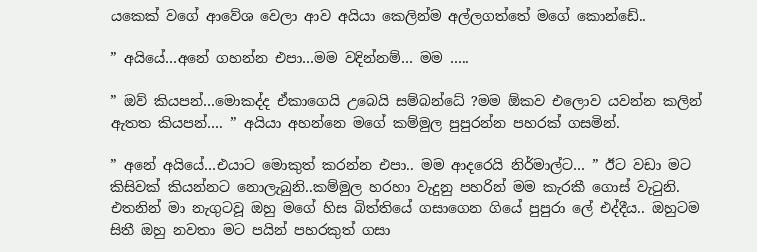යකෙක් වගේ ආවේශ වෙලා ආව අයියා කෙලින්ම අල්ලගත්තේ මගේ කොන්ඩේ..

” අයියේ…අනේ ගහන්න එපා…මම වදින්නම්… මම …..

” ඔව් කියපන්…මොකද්ද ඒකාගෙයි උබෙයි සම්බන්ධේ ?මම ඕකව එලොව යවන්න කලින් ඇතත කියපන්…. ” අයියා අහන්නෙ මගේ කම්මුල පුපුරන්න පහරක් ගසමින්.

” අනේ අයියේ…එයාට මොකුත් කරන්න එපා.. මම ආදරෙයි නිර්මාල්ට… ” ඊට වඩා මට කිසිවක් කියන්නට නොලැබුනි..කම්මුල හරහා වැදුනු පහරින් මම කැරකී ගොස් වැටුනි. එතනින් මා නැගුටවූ ඔහු මගේ හිස බිත්තියේ ගසාගෙන ගියේ පුපුරා ලේ එද්දීය.. ඔහුටම සිතී ඔහු නවතා මට පයින් පහරකුත් ගසා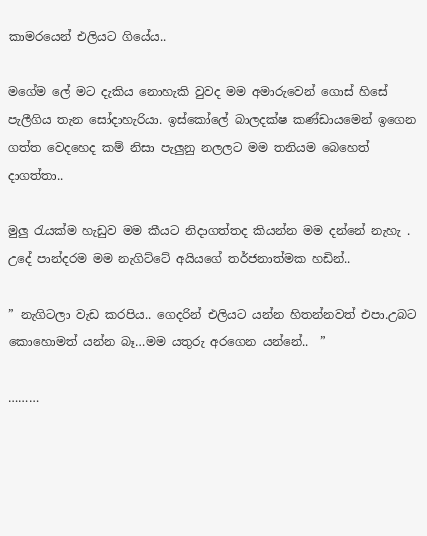කාමරයෙන් එලියට ගියේය..

මගේම ලේ මට දැකිය නොහැකි වුවද මම අමාරුවෙන් ගොස් හිසේ පැලීගිය තැන සෝදාහැරියා. ඉස්කෝලේ බාලදක්ෂ කණ්ඩායමෙන් ඉගෙන ගත්ත වෙදහෙද කම් නිසා පැලුනු නලලට මම තනියම බෙහෙත් දාගත්තා..

මුලු රැයක්ම හැඩුව මම කීයට නිදාගත්තද කියන්න මම දන්නේ නැහැ . උදේ පාන්දරම මම නැගිට්ටේ අයියගේ තර්ජනාත්මක හඩින්..

” නැගිටලා වැඩ කරපිය.. ගෙදරින් එලියට යන්න හිතන්නවත් එපා.උබට කොහොමත් යන්න බෑ…මම යතුරු අරගෙන යන්නේ..  ”

………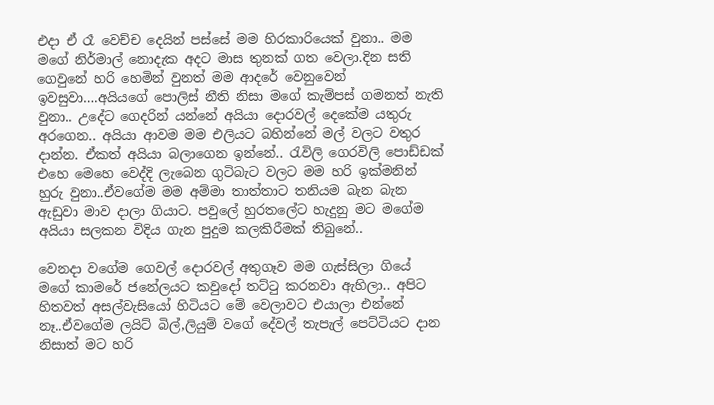එදා ඒ රෑ වෙච්ච දෙයින් පස්සේ මම හිරකාරියෙක් වුනා.. මම මගේ නිර්මාල් නොදැක අදට මාස තුනක් ගත වෙලා.දින සති ගෙවුනේ හරි හෙමින් වුනත් මම ආදරේ වෙනුවෙන් ඉවසුවා….අයියගේ පොලිස් නීති නිසා මගේ කැම්පස් ගමනත් නැති වුනා.. උදේට ගෙදරින් යන්නේ අයියා දොරවල් දෙකේම යතුරු අරගෙන.. අයියා ආවම මම එලියට බහින්නේ මල් වලට වතුර දාන්න. ඒකත් අයියා බලාගෙන ඉන්නේ.. රැවිලි ගෙරවිලි පොඩ්ඩක් එහෙ මෙහෙ වෙද්දි ලැබෙන ගුටිබැට වලට මම හරි ඉක්මනින් හුරු වුනා..ඒවගේම මම අම්මා තාත්තාට තනියම බැන බැන ඇඩුවා මාව දාලා ගියාට. පවුලේ හුරතලේට හැදුනු මට මගේම අයියා සලකන විදිය ගැන පුදුම කලකිරීමක් තිබුනේ..

වෙනදා වගේම ගෙවල් දොරවල් අතුගෑව මම ගැස්සිලා ගියේ මගේ කාමරේ ජනේලයට කවුදෝ තට්ටු කරනවා ඇහිලා.. අපිට හිතවත් අසල්වැසියෝ හිටියට මේ වෙලාවට එයාලා එන්නේ නෑ..ඒවගේම ලයිට් බිල්,ලියුම් වගේ දේවල් තැපැල් පෙට්ටියට දාන නිසාත් මට හරි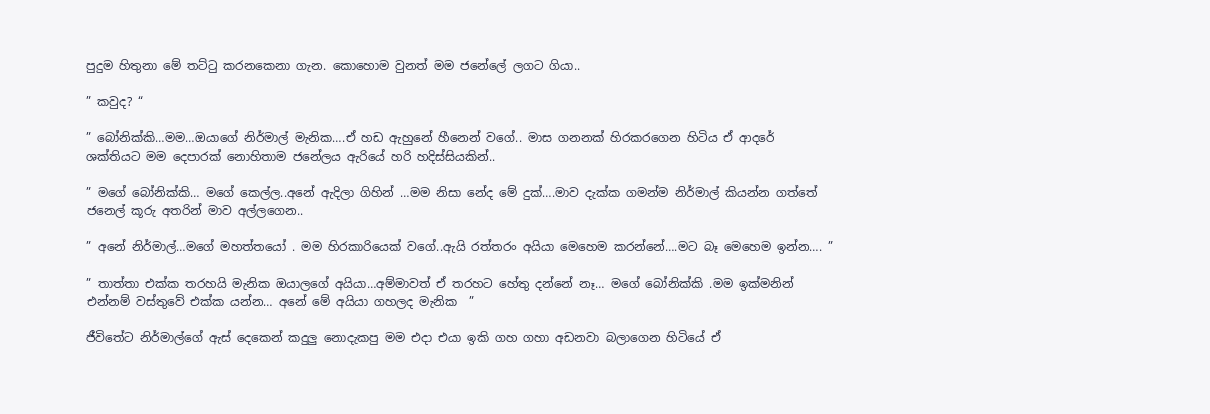පුදුම හිතුනා මේ තට්ටු කරනකෙනා ගැන. කොහොම වුනත් මම ජනේලේ ලගට ගියා..

” කවුද? “

” බෝනික්කි…මම…ඔයාගේ නිර්මාල් මැනික….ඒ හඩ ඇහුනේ හීනෙන් වගේ.. මාස ගනනක් හිරකරගෙන හිටිය ඒ ආදරේ ශක්තියට මම දෙපාරක් නොහිතාම ජනේලය ඇරියේ හරි හදිස්සියකින්..

” මගේ බෝනික්කි… මගේ කෙල්ල..අනේ ඇදිලා ගිහින් …මම නිසා නේද මේ දුක්….මාව දැක්ක ගමන්ම නිර්මාල් කියන්න ගත්තේ ජනෙල් කූරු අතරින් මාව අල්ලගෙන..

” අනේ නිර්මාල්…මගේ මහත්තයෝ . මම හිරකාරියෙක් වගේ..ඇයි රත්තරං අයියා මෙහෙම කරන්නේ….මට බෑ මෙහෙම ඉන්න…. ”

” තාත්තා එක්ක තරහයි මැනික ඔයාලගේ අයියා…අම්මාවත් ඒ තරහට හේතු දන්නේ නෑ… මගේ බෝනික්කි .මම ඉක්මනින් එන්නම් වස්තුවේ එක්ක යන්න… අනේ මේ අයියා ගහලද මැනික  ”

ජීවිතේට නිර්මාල්ගේ ඇස් දෙකෙන් කදුලු නොදැකපු මම එදා එයා ඉකි ගහ ගහා අඩනවා බලාගෙන හිටියේ ඒ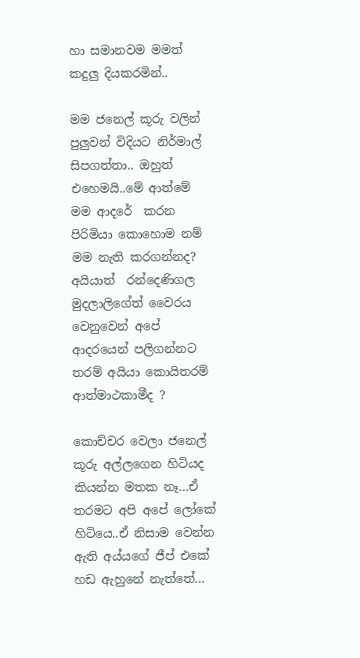හා සමානවම මමත් කදුලු දියකරමින්..

මම ජනෙල් කූරු වලින් පුලුවන් විදියට නිර්මාල් සිපගත්තා.. ඔහුත් එහෙමයි..මේ ආත්මේ මම ආදරේ  කරන පිරිමියා කොහොම නම් මම නැති කරගන්නද? අයියාත්  රන්දෙණිගල මුදලාලිගේත් වෛරය වෙනුවෙන් අපේ ආදරයෙන් පලිගන්නට තරම් අයියා කොයිතරම් ආත්මාථකාමීද ?

කොච්චර වෙලා ජනෙල් කූරු අල්ලගෙන හිටියද කියන්න මතක නෑ…ඒ තරමට අපි අපේ ලෝකේ හිටියෙ..ඒ නිසාම වෙන්න ඇති අය්යගේ ජීප් එකේ හඩ ඇහුනේ නැත්තේ…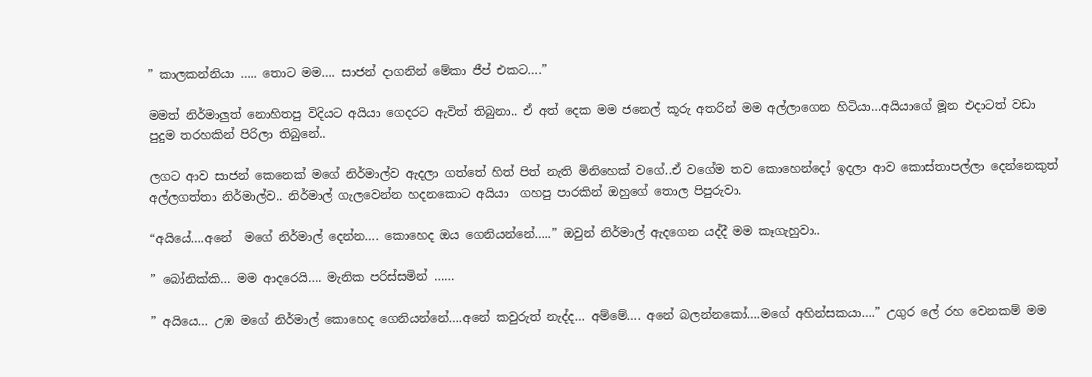” කාලකන්නියා ….. තොට මම…. සාජන් දාගනින් මේකා ජීප් එකට….”

මමත් නිර්මාලුත් නොහිතපු විදියට අයියා ගෙදරට ඇවිත් තිබුනා.. ඒ අත් දෙක මම ජනෙල් කූරු අතරින් මම අල්ලාගෙන හිටියා…අයියාගේ මූන එදාටත් වඩා පුදුම තරහකින් පිරිලා තිබුනේ..

ලගට ආව සාජන් කෙනෙක් මගේ නිර්මාල්ව ඇදලා ගත්තේ හිත් පිත් නැති මිනිහෙක් වගේ..ඒ වගේම තව කොහෙන්දෝ ඉදලා ආව කොස්තාපල්ලා දෙන්නෙකුත් අල්ලගත්තා නිර්මාල්ව.. නිර්මාල් ගැලවෙන්න හදනකොට අයියා  ගහපු පාරකින් ඔහුගේ තොල පිපුරුවා.

“අයියේ….අනේ  මගේ නිර්මාල් දෙන්න…. කොහෙද ඔය ගෙනියන්නේ…..” ඔවුන් නිර්මාල් ඇදගෙන යද්දී මම කෑගැහුවා..

” බෝනික්කි… මම ආදරෙයි…. මැනික පරිස්සමින් ……

” අයියෙ… උඹ මගේ නිර්මාල් කොහෙද ගෙනියන්නේ….අනේ කවුරුත් නැද්ද… අම්මේ…. අනේ බලන්නකෝ….මගේ අහින්සකයා….” උගුර ලේ රහ වෙනකම් මම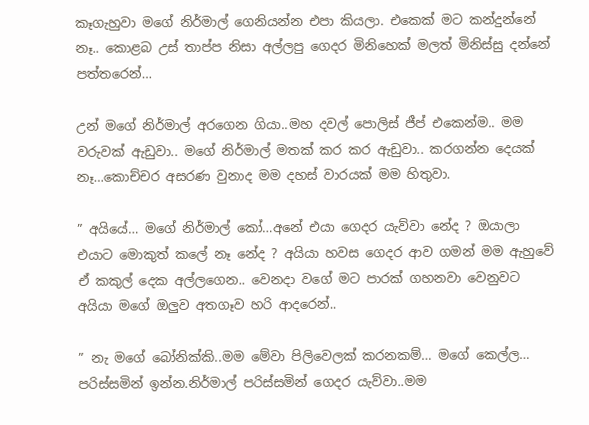කෑගැහුවා මගේ නිර්මාල් ගෙනියන්න එපා කියලා. එකෙක් මට කන්දුන්නේ නෑ.. කොළබ උස් තාප්ප නිසා අල්ලපු ගෙදර මිනිහෙක් මලත් මිනිස්සු දන්නේ පත්තරෙන්…

උන් මගේ නිර්මාල් අරගෙන ගියා..මහ දවල් පොලිස් ජීප් එකෙන්ම.. මම වරුවක් ඇඩුවා.. මගේ නිර්මාල් මතක් කර කර ඇඩුවා.. කරගන්න දෙයක් නෑ…කොච්චර අසරණ වුනාද මම දහස් වාරයක් මම හිතුවා.

” අයියේ… මගේ නිර්මාල් කෝ…අනේ එයා ගෙදර යැව්වා නේද ? ඔයාලා එයාට මොකුත් කලේ නෑ නේද ? අයියා හවස ගෙදර ආව ගමන් මම ඇහුවේ ඒ කකුල් දෙක අල්ලගෙන.. වෙනදා වගේ මට පාරක් ගහනවා වෙනුවට අයියා මගේ ඔලුව අතගෑව හරි ආදරෙන්..

” නැ මගේ බෝනික්කි..මම මේවා පිලිවෙලක් කරනකම්… මගේ කෙල්ල… පරිස්සමින් ඉන්න.නිර්මාල් පරිස්සමින් ගෙදර යැව්වා..මම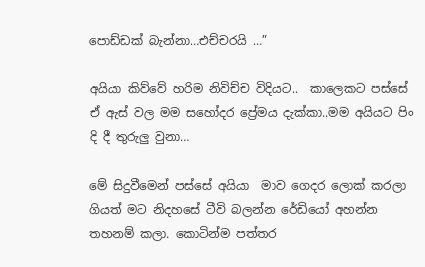පොඩ්ඩක් බැන්නා…එච්චරයි …”

අයියා කිව්වේ හරිම නිවිච්ච විදියට..  කාලෙකට පස්සේ ඒ ඇස් වල මම සහෝදර ප්‍රේමය දැක්කා..මම අයියට පිං දි දී තුරුලු වුනා…

මේ සිදුවීමෙන් පස්සේ අයියා  මාව ගෙදර ලොක් කරලා ගියත් මට නිදහසේ ටීවි බලන්න රේඩියෝ අහන්න තහනම් කලා. කොටින්ම පත්තර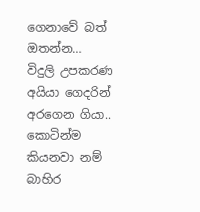ගෙනාවේ බත් ඔතන්න… විදුලි උපකරණ අයියා ගෙදරින් අරගෙන ගියා.. කොටින්ම කියනවා නම් බාහිර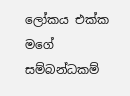ලෝකය එක්ක මගේ සම්බන්ධකම්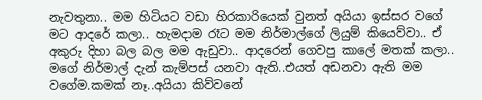නැවතුනා.. මම හිටියට වඩා හිරකාරියෙක් වුනත් අයියා ඉස්සර වගේ මට ආදරේ කලා.. හැමදාම රෑට මම නිර්මාල්ගේ ලියුම් කියෙව්වා.. ඒ අකුරු දිහා බල බල මම ඇඩුවා.. ආදරෙන් ගෙවපු කාලේ මතක් කලා.. මගේ නිර්මාල් දැන් කැම්පස් යනවා ඇති..එයත් අඩනවා ඇති මම වගේම.කමක් නෑ..අයියා කිව්වනේ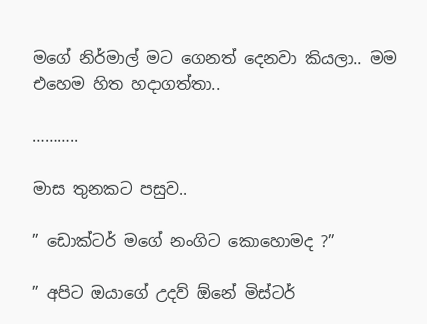මගේ නිර්මාල් මට ගෙනත් දෙනවා කියලා.. මම එහෙම හිත හදාගත්තා..

………..

මාස තුනකට පසුව..

” ඩොක්ටර් මගේ නංගිට කොහොමද ?”

” අපිට ඔයාගේ උදව් ඕනේ මිස්ටර්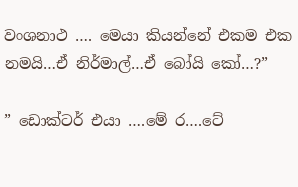වංශනාථ …. මෙයා කියන්නේ එකම එක නමයි…ඒ නිර්මාල්…ඒ බෝයි කෝ…?”

” ඩොක්ටර් එයා ….මේ ර….ටේ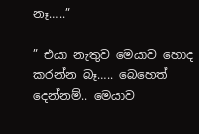නෑ…..”

” එයා නැතුව මෙයාව හොද කරන්න බෑ….. බෙහෙත් දෙන්නම්.. මෙයාව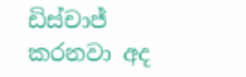ඩිස්චාජ් කරනවා අද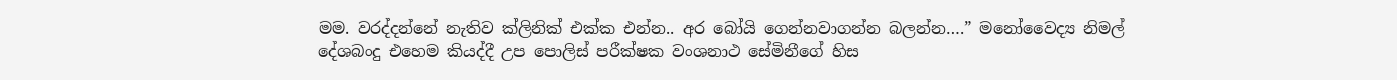මම. වරද්දන්නේ නැතිව ක්ලිනික් එක්ක එන්න.. අර බෝයි ගෙන්නවාගන්න බලන්න….” මනෝවෛද්‍ය නිමල් දේශබංදු එහෙම කියද්දී උප පොලිස් පරීක්ෂක වංශනාථ සේමිනීගේ හිස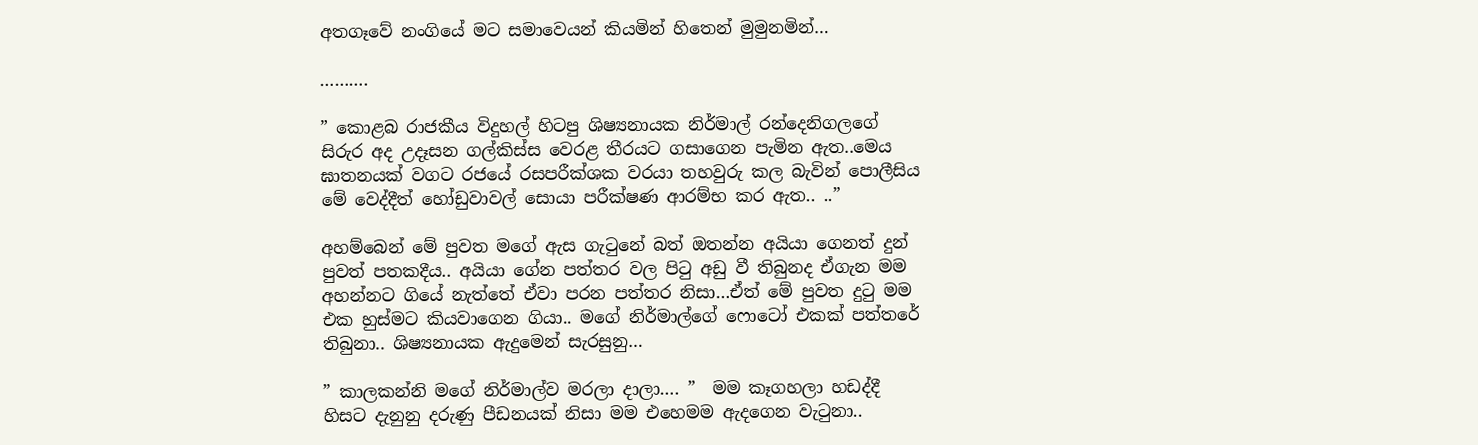අතගෑවේ නංගියේ මට සමාවෙයන් කියමින් හිතෙන් මුමුනමින්…

……….

” කොළබ රාජකීය විදුහල් හිටපු ශිෂ්‍යනායක නිර්මාල් රන්දෙනිගලගේ සිරුර අද උදෑසන ගල්කිස්ස වෙරළ තීරයට ගසාගෙන පැමින ඇත..මෙය  ඝාතනයක් වගට රජයේ රසපරීක්ශක වරයා තහවුරු කල බැවින් පොලීසිය මේ වෙද්දීත් හෝඩුවාවල් සොයා පරීක්ෂණ ආරම්භ කර ඇත.. ..”

අහම්බෙන් මේ පුවත මගේ ඇස ගැටුනේ බත් ඔතන්න අයියා ගෙනත් දුන් පුවත් පතකදීය.. අයියා ගේන පත්තර වල පිටු අඩු වී තිබුනද ඒගැන මම අහන්නට ගියේ නැත්තේ ඒවා පරන පත්තර නිසා…ඒත් මේ පුවත දුටු මම එක හුස්මට කියවාගෙන ගියා.. මගේ නිර්මාල්ගේ ෆොටෝ එකක් පත්තරේ තිබුනා.. ශිෂ්‍යනායක ඇදුමෙන් සැරසුනු…

” කාලකන්නි මගේ නිර්මාල්ව මරලා දාලා…. ”  මම කෑගහලා හඩද්දී හිසට දැනුනු දරුණු පීඩනයක් නිසා මම එහෙමම ඇදගෙන වැටුනා..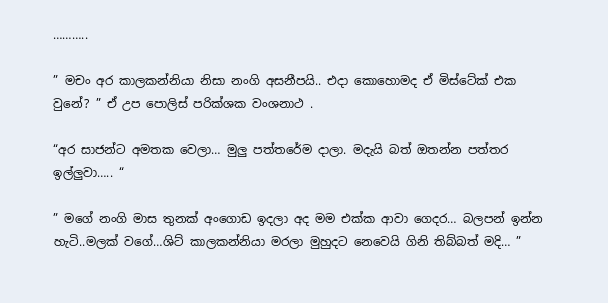………..

” මචං අර කාලකන්නියා නිසා නංගි අසනීපයි.. එදා කොහොමද ඒ මිස්ටේක් එක වුනේ? ” ඒ උප පොලිස් පරික්ශක වංශනාථ .

“අර සාජන්ට අමතක වෙලා… මුලු පත්තරේම දාලා. මදැයි බත් ඔතන්න පත්තර ඉල්ලුවා….. “

” මගේ නංගි මාස තුනක් අංගොඩ ඉදලා අද මම එක්ක ආවා ගෙදර… බලපන් ඉන්න හැටි..මලක් වගේ…ශිට් කාලකන්නියා මරලා මුහුදට නෙවෙයි ගිනි තිබ්බත් මදි… ”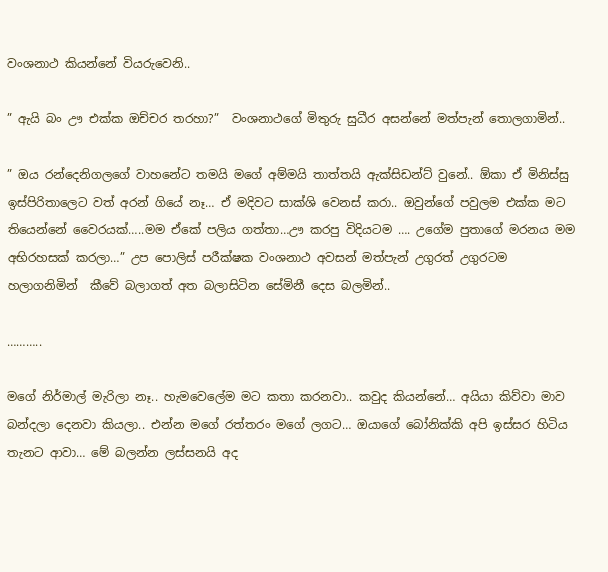වංශනාථ කියන්නේ වියරුවෙනි..

” ඇයි බං ඌ එක්ක ඔච්චර තරහා?”  වංශනාථගේ මිතුරු සුධීර අසන්නේ මත්පැන් තොලගාමින්..

” ඔය රන්දෙනිගලගේ වාහනේට තමයි මගේ අම්මයි තාත්තයි ඇක්සිඩන්ට් වුනේ.. ඕකා ඒ මිනිස්සු ඉස්පිරිතාලෙට වත් අරන් ගියේ නෑ… ඒ මදිවට සාක්ශි වෙනස් කරා.. ඔවුන්ගේ පවුලම එක්ක මට තියෙන්නේ වෛරයක්…..මම ඒකේ පලිය ගත්තා…ඌ කරපු විදියටම …. උගේම පුතාගේ මරනය මම අභිරහසක් කරලා…” උප පොලිස් පරීක්ෂක වංශනාථ අවසන් මත්පැන් උගුරත් උගුරටම හලාගනිමින්  කීවේ බලාගත් අත බලාසිටින සේමිනී දෙස බලමින්..

………..

මගේ නිර්මාල් මැරිලා නෑ.. හැමවෙලේම මට කතා කරනවා.. කවුද කියන්නේ… අයියා කිව්වා මාව බන්දලා දෙනවා කියලා.. එන්න මගේ රත්තරං මගේ ලගට… ඔයාගේ බෝනික්කි අපි ඉස්සර හිටිය තැනට ආවා… මේ බලන්න ලස්සනයි අද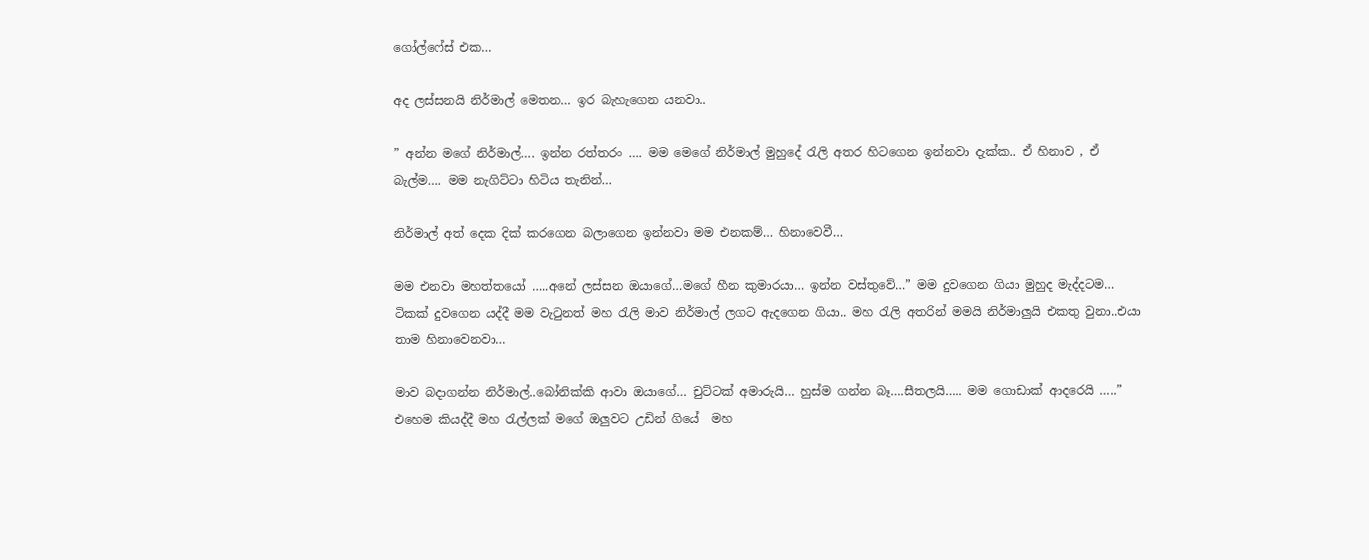ගෝල්ෆේස් එක…

අද ලස්සනයි නිර්මාල් මෙතන… ඉර බැහැගෙන යනවා..

” අන්න මගේ නිර්මාල්…. ඉන්න රත්තරං …. මම මෙගේ නිර්මාල් මුහුදේ රැලි අතර හිටගෙන ඉන්නවා දැක්ක.. ඒ හිනාව , ඒ බැල්ම…. මම නැගිට්ටා හිටිය තැනින්…

නිර්මාල් අත් දෙක දික් කරගෙන බලාගෙන ඉන්නවා මම එනකම්… හිනාවෙවී…

මම එනවා මහත්තයෝ …..අනේ ලස්සන ඔයාගේ…මගේ හීන කුමාරයා… ඉන්න වස්තුවේ…” මම දුවගෙන ගියා මුහුද මැද්දටම… ටිකක් දුවගෙන යද්දී මම වැටුනත් මහ රැලි මාව නිර්මාල් ලගට ඇදගෙන ගියා.. මහ රැලි අතරින් මමයි නිර්මාලුයි එකතු වුනා..එයා තාම හිනාවෙනවා…

මාව බදාගන්න නිර්මාල්..බෝනික්කි ආවා ඔයාගේ… චුට්ටක් අමාරුයි… හුස්ම ගන්න බෑ….සීතලයි….. මම ගොඩාක් ආදරෙයි …..”  එහෙම කියද්දී මහ රැල්ලක් මගේ ඔලුවට උඩින් ගියේ  මහ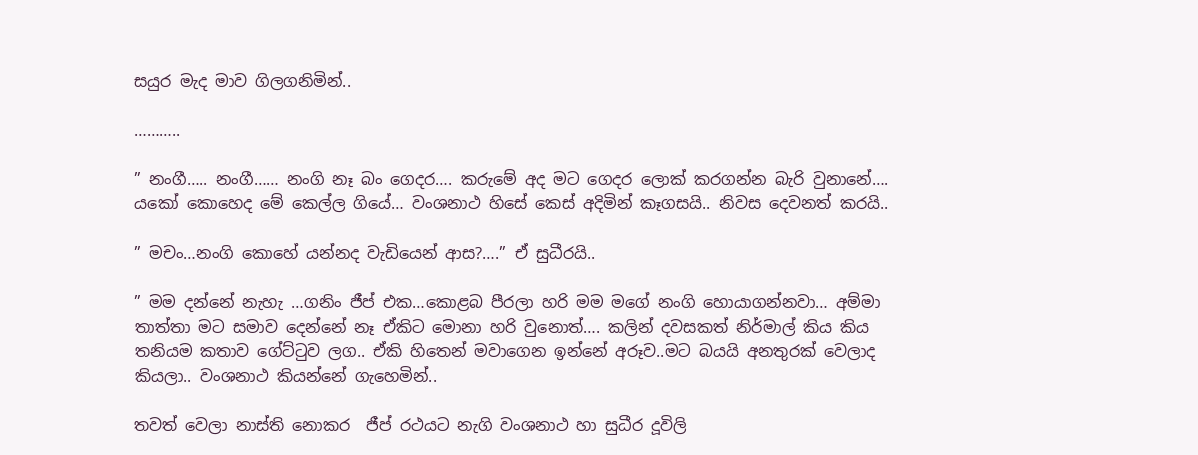සයුර මැද මාව ගිලගනිමින්..

………..

” නංගී….. නංගී…… නංගි නෑ බං ගෙදර…. කරුමේ අද මට ගෙදර ලොක් කරගන්න බැරි වුනානේ….  යකෝ කොහෙද මේ කෙල්ල ගියේ… වංශනාථ හිසේ කෙස් අදිමින් කෑගසයි.. නිවස දෙවනත් කරයි..

” මචං…නංගි කොහේ යන්නද වැඩියෙන් ආස?….” ඒ සුධීරයි..

” මම දන්නේ නැහැ …ගනිං ජීප් එක…කොළබ පීරලා හරි මම මගේ නංගි හොයාගන්නවා… අම්මා තාත්තා මට සමාව දෙන්නේ නෑ ඒකිට මොනා හරි වුනොත්…. කලින් දවසකත් නිර්මාල් කිය කිය තනියම කතාව ගේට්ටුව ලග.. ඒකි හිතෙන් මවාගෙන ඉන්නේ අරූව..මට බයයි අනතුරක් වෙලාද කියලා.. වංශනාථ කියන්නේ ගැහෙමින්..

තවත් වෙලා නාස්ති නොකර  ජීප් රථයට නැගි වංශනාථ හා සුධීර දූවිලි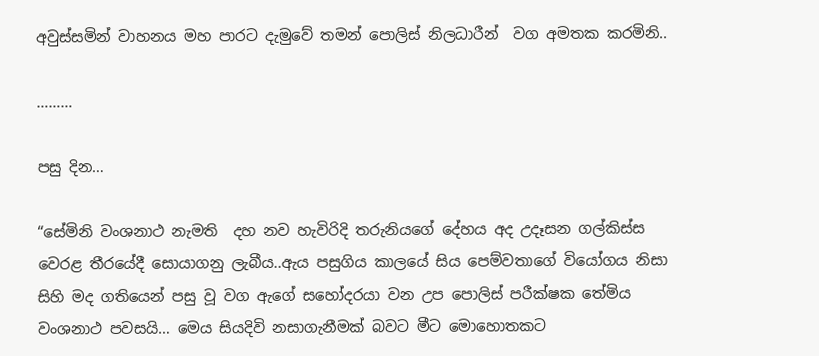අවුස්සමින් වාහනය මහ පාරට දැමුවේ තමන් පොලිස් නිලධාරීන්  වග අමතක කරමිනි..

………

පසු දින…

“සේමිනි වංශනාථ නැමති  දහ නව හැවිරිදි තරුනියගේ දේහය අද උදෑසන ගල්කිස්ස වෙරළ තීරයේදී සොයාගනු ලැබීය..ඇය පසුගිය කාලයේ සිය පෙම්වතාගේ වියෝගය නිසා සිහි මද ගතියෙන් පසු වූ වග ඇගේ සහෝදරයා වන උප පොලිස් පරීක්ෂක තේමිය වංශනාථ පවසයි… මෙය සියදිවි නසාගැනීමක් බවට මීට මොහොතකට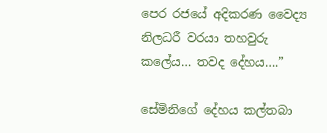පෙර රජයේ අදිකරණ වෛද්‍ය නිලධරී වරයා තහවුරු කලේය… තවද දේහය….”

සේමිනිගේ දේහය කල්තබා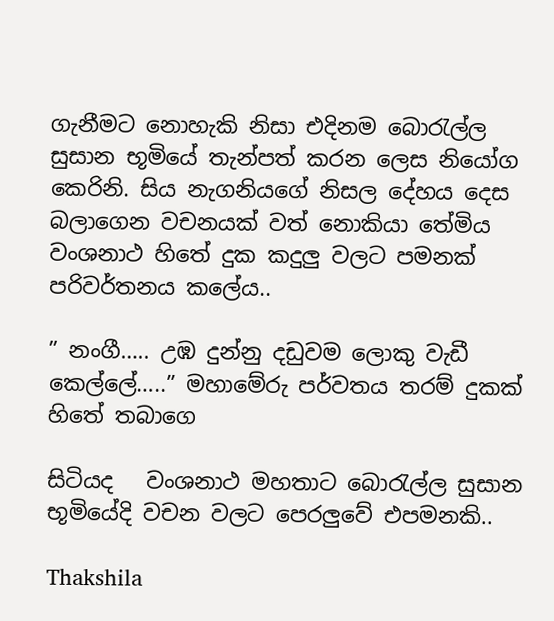ගැනීමට නොහැකි නිසා එදිනම බොරැල්ල සුසාන භූමියේ තැන්පත් කරන ලෙස නියෝග කෙරිනි. සිය නැගනියගේ නිසල දේහය දෙස බලාගෙන වචනයක් වත් නොකියා තේමිය වංශනාථ හිතේ දුක කදුලු වලට පමනක් පරිවර්තනය කලේය..

” නංගී….. උඹ දුන්නු දඩුවම ලොකු වැඩී කෙල්ලේ…..” මහාමේරු පර්වතය තරම් දුකක් හිතේ තබාගෙ

සිටියද   වංශනාථ මහතාට බොරැල්ල සුසාන භූමියේදි වචන වලට පෙරලුවේ එපමනකි..

Thakshila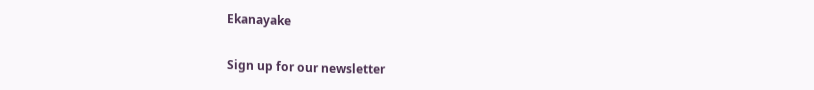Ekanayake

Sign up for our newsletter